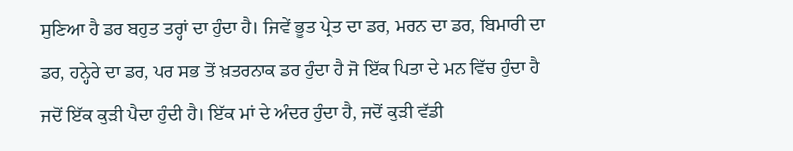ਸੁਣਿਆ ਹੈ ਡਰ ਬਹੁਤ ਤਰ੍ਹਾਂ ਦਾ ਹੁੰਦਾ ਹੈ। ਜਿਵੇਂ ਭੂਤ ਪ੍ਰੇਤ ਦਾ ਡਰ, ਮਰਨ ਦਾ ਡਰ, ਬਿਮਾਰੀ ਦਾ ਡਰ, ਹਨ੍ਹੇਰੇ ਦਾ ਡਰ, ਪਰ ਸਭ ਤੋਂ ਖ਼ਤਰਨਾਕ ਡਰ ਹੁੰਦਾ ਹੈ ਜੋ ਇੱਕ ਪਿਤਾ ਦੇ ਮਨ ਵਿੱਚ ਹੁੰਦਾ ਹੈ ਜਦੋਂ ਇੱਕ ਕੁੜੀ ਪੈਦਾ ਹੁੰਦੀ ਹੈ। ਇੱਕ ਮਾਂ ਦੇ ਅੰਦਰ ਹੁੰਦਾ ਹੈ, ਜਦੋਂ ਕੁੜੀ ਵੱਡੀ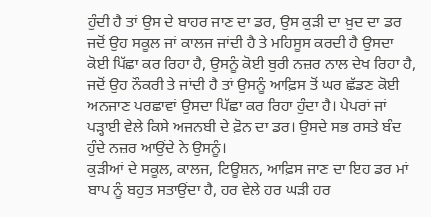ਹੁੰਦੀ ਹੈ ਤਾਂ ਉਸ ਦੇ ਬਾਹਰ ਜਾਣ ਦਾ ਡਰ, ਉਸ ਕੁੜੀ ਦਾ ਖ਼ੁਦ ਦਾ ਡਰ ਜਦੋਂ ਉਹ ਸਕੂਲ ਜਾਂ ਕਾਲਜ ਜਾਂਦੀ ਹੈ ਤੇ ਮਹਿਸੂਸ ਕਰਦੀ ਹੈ ਉਸਦਾ ਕੋਈ ਪਿੱਛਾ ਕਰ ਰਿਹਾ ਹੈ, ਉਸਨੂੰ ਕੋਈ ਬੁਰੀ ਨਜ਼ਰ ਨਾਲ ਦੇਖ ਰਿਹਾ ਹੈ, ਜਦੋਂ ਉਹ ਨੌਕਰੀ ਤੇ ਜਾਂਦੀ ਹੈ ਤਾਂ ਉਸਨੂੰ ਆਫ਼ਿਸ ਤੋਂ ਘਰ ਛੱਡਣ ਕੋਈ ਅਨਜਾਣ ਪਰਛਾਵਾਂ ਉਸਦਾ ਪਿੱਛਾ ਕਰ ਰਿਹਾ ਹੁੰਦਾ ਹੈ। ਪੇਪਰਾਂ ਜਾਂ ਪੜ੍ਹਾਈ ਵੇਲੇ ਕਿਸੇ ਅਜਨਬੀ ਦੇ ਫ਼ੋਨ ਦਾ ਡਰ। ਉਸਦੇ ਸਭ ਰਸਤੇ ਬੰਦ ਹੁੰਦੇ ਨਜ਼ਰ ਆਉਂਦੇ ਨੇ ਉਸਨੂੰ।
ਕੁੜੀਆਂ ਦੇ ਸਕੂਲ, ਕਾਲਜ, ਟਿਊਸ਼ਨ, ਆਫ਼ਿਸ ਜਾਣ ਦਾ ਇਹ ਡਰ ਮਾਂ ਬਾਪ ਨੂੰ ਬਹੁਤ ਸਤਾਉਂਦਾ ਹੈ, ਹਰ ਵੇਲੇ ਹਰ ਘੜੀ ਹਰ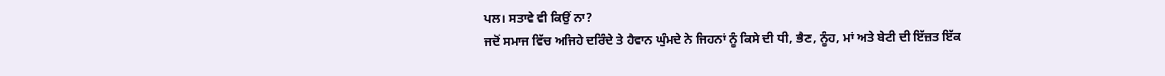ਪਲ। ਸਤਾਵੇ ਵੀ ਕਿਉਂ ਨਾ?
ਜਦੋਂ ਸਮਾਜ ਵਿੱਚ ਅਜਿਹੇ ਦਰਿੰਦੇ ਤੇ ਹੈਵਾਨ ਘੁੰਮਦੇ ਨੇ ਜਿਹਨਾਂ ਨੂੰ ਕਿਸੇ ਦੀ ਧੀ, ਭੈਣ, ਨੂੰਹ, ਮਾਂ ਅਤੇ ਬੇਟੀ ਦੀ ਇੱਜ਼ਤ ਇੱਕ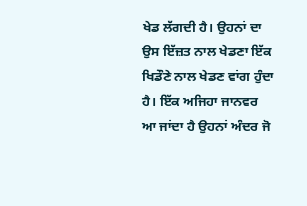ਖੇਡ ਲੱਗਦੀ ਹੈ। ਉਹਨਾਂ ਦਾ ਉਸ ਇੱਜ਼ਤ ਨਾਲ ਖੇਡਣਾ ਇੱਕ ਖਿਡੌਣੇ ਨਾਲ ਖੇਡਣ ਵਾਂਗ ਹੁੰਦਾ ਹੈ। ਇੱਕ ਅਜਿਹਾ ਜਾਨਵਰ ਆ ਜਾਂਦਾ ਹੈ ਉਹਨਾਂ ਅੰਦਰ ਜੋ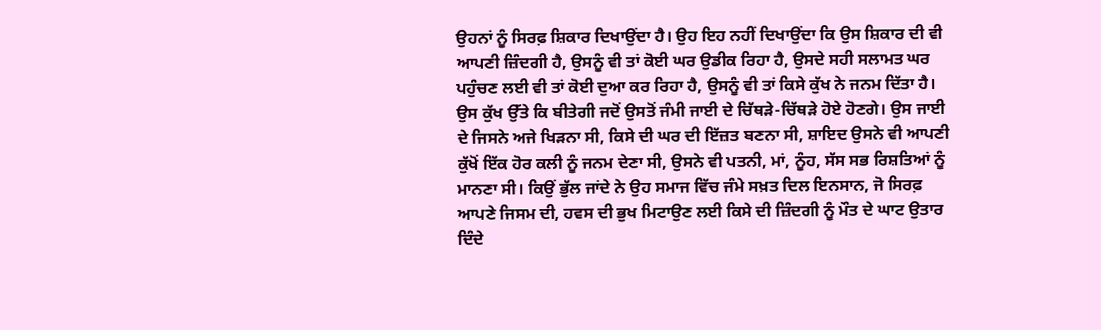ਉਹਨਾਂ ਨੂੰ ਸਿਰਫ਼ ਸ਼ਿਕਾਰ ਦਿਖਾਉਂਦਾ ਹੈ। ਉਹ ਇਹ ਨਹੀਂ ਦਿਖਾਉਂਦਾ ਕਿ ਉਸ ਸ਼ਿਕਾਰ ਦੀ ਵੀ ਆਪਣੀ ਜ਼ਿੰਦਗੀ ਹੈ, ਉਸਨੂੰ ਵੀ ਤਾਂ ਕੋਈ ਘਰ ਉਡੀਕ ਰਿਹਾ ਹੈ, ਉਸਦੇ ਸਹੀ ਸਲਾਮਤ ਘਰ ਪਹੁੰਚਣ ਲਈ ਵੀ ਤਾਂ ਕੋਈ ਦੁਆ ਕਰ ਰਿਹਾ ਹੈ, ਉਸਨੂੰ ਵੀ ਤਾਂ ਕਿਸੇ ਕੁੱਖ ਨੇ ਜਨਮ ਦਿੱਤਾ ਹੈ। ਉਸ ਕੁੱਖ ਉੱਤੇ ਕਿ ਬੀਤੇਗੀ ਜਦੋਂ ਉਸਤੋਂ ਜੰਮੀ ਜਾਈ ਦੇ ਚਿੱਥੜੇ-ਚਿੱਥੜੇ ਹੋਏ ਹੋਣਗੇ। ਉਸ ਜਾਈ ਦੇ ਜਿਸਨੇ ਅਜੇ ਖਿੜਨਾ ਸੀ, ਕਿਸੇ ਦੀ ਘਰ ਦੀ ਇੱਜ਼ਤ ਬਣਨਾ ਸੀ, ਸ਼ਾਇਦ ਉਸਨੇ ਵੀ ਆਪਣੀ ਕੁੱਖੋਂ ਇੱਕ ਹੋਰ ਕਲੀ ਨੂੰ ਜਨਮ ਦੇਣਾ ਸੀ, ਉਸਨੇ ਵੀ ਪਤਨੀ, ਮਾਂ, ਨੂੰਹ, ਸੱਸ ਸਭ ਰਿਸ਼ਤਿਆਂ ਨੂੰ ਮਾਨਣਾ ਸੀ। ਕਿਉਂ ਭੁੱਲ ਜਾਂਦੇ ਨੇ ਉਹ ਸਮਾਜ ਵਿੱਚ ਜੰਮੇ ਸਖ਼ਤ ਦਿਲ ਇਨਸਾਨ, ਜੋ ਸਿਰਫ਼ ਆਪਣੇ ਜਿਸਮ ਦੀ, ਹਵਸ ਦੀ ਭੁਖ ਮਿਟਾਉਣ ਲਈ ਕਿਸੇ ਦੀ ਜ਼ਿੰਦਗੀ ਨੂੰ ਮੌਤ ਦੇ ਘਾਟ ਉਤਾਰ ਦਿੰਦੇ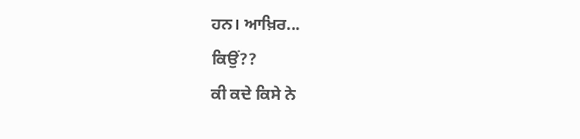ਹਨ। ਆਖ਼ਿਰ...
ਕਿਉਂ??
ਕੀ ਕਦੇ ਕਿਸੇ ਨੇ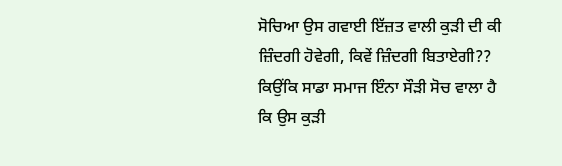ਸੋਚਿਆ ਉਸ ਗਵਾਈ ਇੱਜ਼ਤ ਵਾਲੀ ਕੁੜੀ ਦੀ ਕੀ ਜ਼ਿੰਦਗੀ ਹੋਵੇਗੀ, ਕਿਵੇਂ ਜ਼ਿੰਦਗੀ ਬਿਤਾਏਗੀ?? ਕਿਉਂਕਿ ਸਾਡਾ ਸਮਾਜ ਇੰਨਾ ਸੌੜੀ ਸੋਚ ਵਾਲਾ ਹੈ ਕਿ ਉਸ ਕੁੜੀ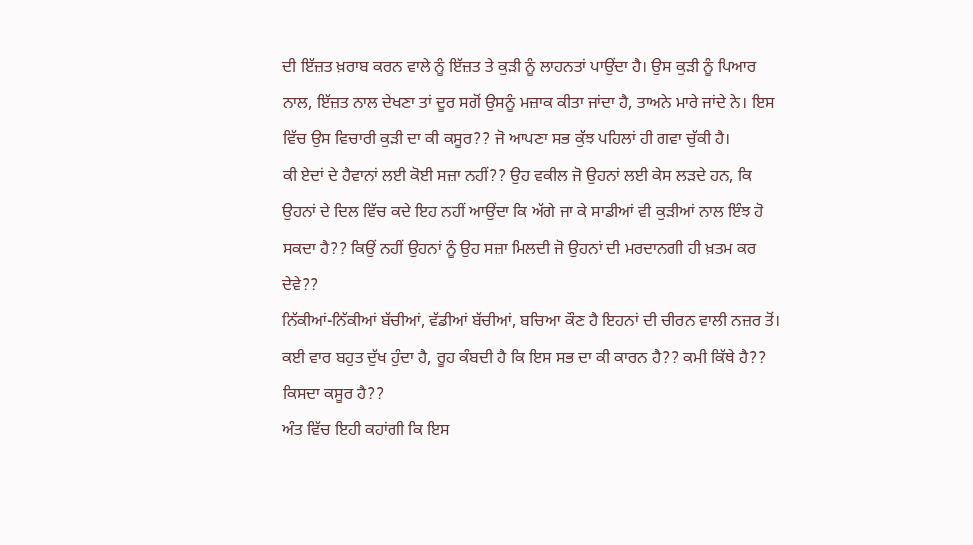ਦੀ ਇੱਜ਼ਤ ਖ਼ਰਾਬ ਕਰਨ ਵਾਲੇ ਨੂੰ ਇੱਜ਼ਤ ਤੇ ਕੁੜੀ ਨੂੰ ਲਾਹਨਤਾਂ ਪਾਉਂਦਾ ਹੈ। ਉਸ ਕੁੜੀ ਨੂੰ ਪਿਆਰ ਨਾਲ, ਇੱਜ਼ਤ ਨਾਲ ਦੇਖਣਾ ਤਾਂ ਦੂਰ ਸਗੋਂ ਉਸਨੂੰ ਮਜ਼ਾਕ ਕੀਤਾ ਜਾਂਦਾ ਹੈ, ਤਾਅਨੇ ਮਾਰੇ ਜਾਂਦੇ ਨੇ। ਇਸ ਵਿੱਚ ਉਸ ਵਿਚਾਰੀ ਕੁੜੀ ਦਾ ਕੀ ਕਸੂਰ?? ਜੋ ਆਪਣਾ ਸਭ ਕੁੱਝ ਪਹਿਲਾਂ ਹੀ ਗਵਾ ਚੁੱਕੀ ਹੈ।
ਕੀ ਏਦਾਂ ਦੇ ਹੈਵਾਨਾਂ ਲਈ ਕੋਈ ਸਜ਼ਾ ਨਹੀਂ?? ਉਹ ਵਕੀਲ ਜੋ ਉਹਨਾਂ ਲਈ ਕੇਸ ਲੜਦੇ ਹਨ, ਕਿ ਉਹਨਾਂ ਦੇ ਦਿਲ ਵਿੱਚ ਕਦੇ ਇਹ ਨਹੀਂ ਆਉਂਦਾ ਕਿ ਅੱਗੇ ਜਾ ਕੇ ਸਾਡੀਆਂ ਵੀ ਕੁੜੀਆਂ ਨਾਲ ਇੰਝ ਹੋ ਸਕਦਾ ਹੈ?? ਕਿਉਂ ਨਹੀਂ ਉਹਨਾਂ ਨੂੰ ਉਹ ਸਜ਼ਾ ਮਿਲਦੀ ਜੋ ਉਹਨਾਂ ਦੀ ਮਰਦਾਨਗੀ ਹੀ ਖ਼ਤਮ ਕਰ ਦੇਵੇ??
ਨਿੱਕੀਆਂ-ਨਿੱਕੀਆਂ ਬੱਚੀਆਂ, ਵੱਡੀਆਂ ਬੱਚੀਆਂ, ਬਚਿਆ ਕੌਣ ਹੈ ਇਹਨਾਂ ਦੀ ਚੀਰਨ ਵਾਲੀ ਨਜ਼ਰ ਤੋਂ। ਕਈ ਵਾਰ ਬਹੁਤ ਦੁੱਖ ਹੁੰਦਾ ਹੈ, ਰੂਹ ਕੰਬਦੀ ਹੈ ਕਿ ਇਸ ਸਭ ਦਾ ਕੀ ਕਾਰਨ ਹੈ?? ਕਮੀ ਕਿੱਥੇ ਹੈ?? ਕਿਸਦਾ ਕਸੂਰ ਹੈ??
ਅੰਤ ਵਿੱਚ ਇਹੀ ਕਹਾਂਗੀ ਕਿ ਇਸ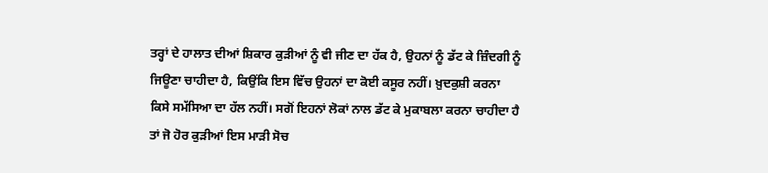ਤਰ੍ਹਾਂ ਦੇ ਹਾਲਾਤ ਦੀਆਂ ਸ਼ਿਕਾਰ ਕੁੜੀਆਂ ਨੂੰ ਵੀ ਜੀਣ ਦਾ ਹੱਕ ਹੈ, ਉਹਨਾਂ ਨੂੰ ਡੱਟ ਕੇ ਜ਼ਿੰਦਗੀ ਨੂੰ ਜਿਊਣਾ ਚਾਹੀਦਾ ਹੈ, ਕਿਉਂਕਿ ਇਸ ਵਿੱਚ ਉਹਨਾਂ ਦਾ ਕੋਈ ਕਸੂਰ ਨਹੀਂ। ਖ਼ੁਦਕੁਸ਼ੀ ਕਰਨਾ ਕਿਸੇ ਸਮੱਸਿਆ ਦਾ ਹੱਲ ਨਹੀਂ। ਸਗੋਂ ਇਹਨਾਂ ਲੋਕਾਂ ਨਾਲ ਡੱਟ ਕੇ ਮੁਕਾਬਲਾ ਕਰਨਾ ਚਾਹੀਦਾ ਹੈ ਤਾਂ ਜੋ ਹੋਰ ਕੁੜੀਆਂ ਇਸ ਮਾੜੀ ਸੋਚ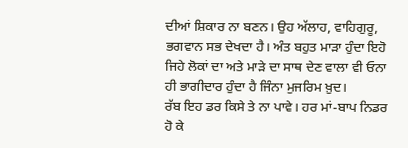ਦੀਆਂ ਸ਼ਿਕਾਰ ਨਾ ਬਣਨ। ਉਹ ਅੱਲਾਹ, ਵਾਹਿਗੁਰੂ, ਭਗਵਾਨ ਸਭ ਦੇਖਦਾ ਹੈ। ਅੰਤ ਬਹੁਤ ਮਾੜਾ ਹੁੰਦਾ ਇਹੋ ਜਿਹੇ ਲੋਕਾਂ ਦਾ ਅਤੇ ਮਾੜੇ ਦਾ ਸਾਥ ਦੇਣ ਵਾਲਾ ਵੀ ਓਨਾ ਹੀ ਭਾਗੀਦਾਰ ਹੁੰਦਾ ਹੈ ਜਿੰਨਾ ਮੁਜਰਿਮ ਖ਼ੁਦ।
ਰੱਬ ਇਹ ਡਰ ਕਿਸੇ ਤੇ ਨਾ ਪਾਵੇ। ਹਰ ਮਾਂ-ਬਾਪ ਨਿਡਰ ਹੋ ਕੇ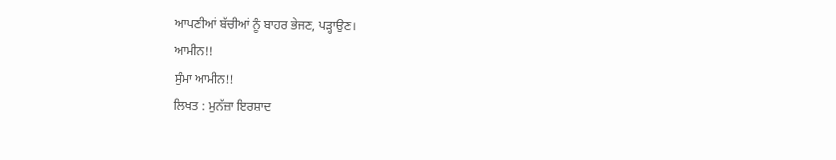ਆਪਣੀਆਂ ਬੱਚੀਆਂ ਨੂੰ ਬਾਹਰ ਭੇਜਣ, ਪੜ੍ਹਾਉਣ।
ਆਮੀਨ!!
ਸੁੰਮਾ ਆਮੀਨ!!
ਲਿਖਤ : ਮੁਨੱਜ਼ਾ ਇਰਸ਼ਾਦ